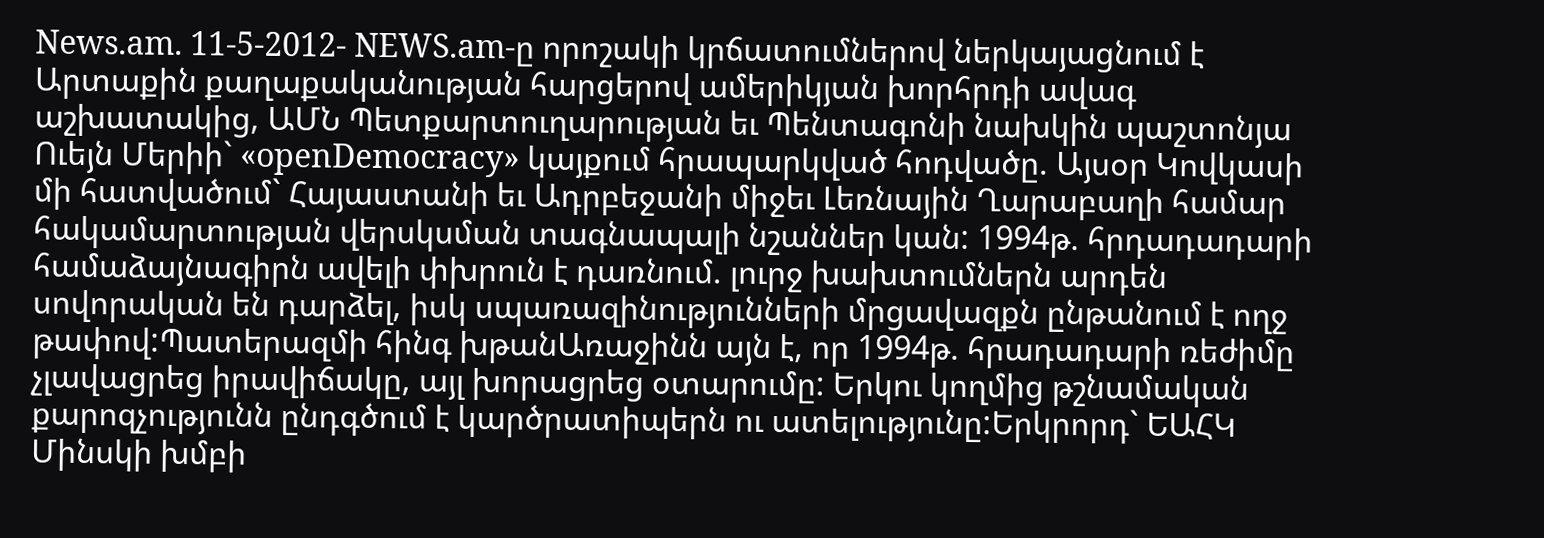News.am. 11-5-2012- NEWS.am-ը որոշակի կրճատումներով ներկայացնում է Արտաքին քաղաքականության հարցերով ամերիկյան խորհրդի ավագ աշխատակից, ԱՄՆ Պետքարտուղարության եւ Պենտագոնի նախկին պաշտոնյա Ուեյն Մերիի` «openDemocracy» կայքում հրապարկված հոդվածը. Այսօր Կովկասի մի հատվածում` Հայաստանի եւ Ադրբեջանի միջեւ Լեռնային Ղարաբաղի համար հակամարտության վերսկսման տագնապալի նշաններ կան: 1994թ. հրդադադարի համաձայնագիրն ավելի փխրուն է դառնում. լուրջ խախտումներն արդեն սովորական են դարձել, իսկ սպառազինությունների մրցավազքն ընթանում է ողջ թափով:Պատերազմի հինգ խթանԱռաջինն այն է, որ 1994թ. հրադադարի ռեժիմը չլավացրեց իրավիճակը, այլ խորացրեց օտարումը: Երկու կողմից թշնամական քարոզչությունն ընդգծում է կարծրատիպերն ու ատելությունը:Երկրորդ` ԵԱՀԿ Մինսկի խմբի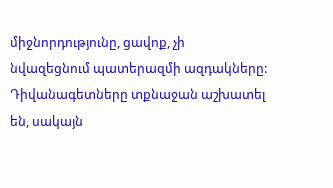միջնորդությունը, ցավոք, չի նվազեցնում պատերազմի ազդակները: Դիվանագետները տքնաջան աշխատել են, սակայն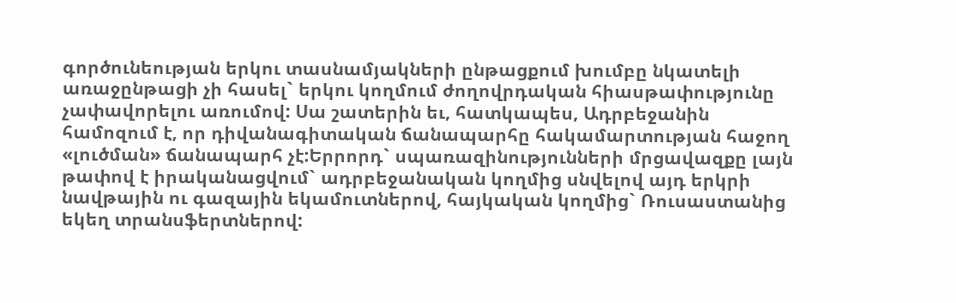գործունեության երկու տասնամյակների ընթացքում խումբը նկատելի առաջընթացի չի հասել` երկու կողմում ժողովրդական հիասթափությունը չափավորելու առումով: Սա շատերին եւ, հատկապես, Ադրբեջանին համոզում է, որ դիվանագիտական ճանապարհը հակամարտության հաջող «լուծման» ճանապարհ չէ:Երրորդ` սպառազինությունների մրցավազքը լայն թափով է իրականացվում` ադրբեջանական կողմից սնվելով այդ երկրի նավթային ու գազային եկամուտներով, հայկական կողմից` Ռուսաստանից եկեղ տրանսֆերտներով: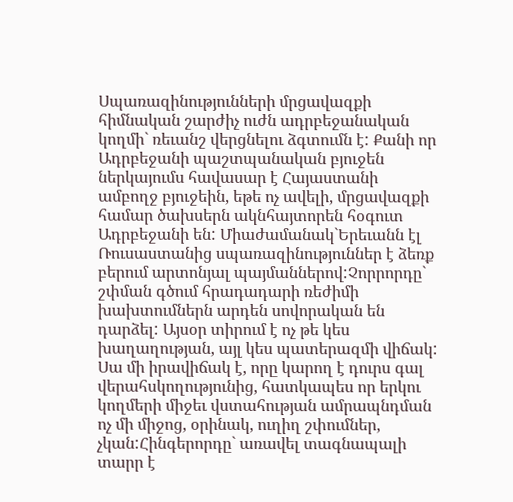Սպառազինությունների մրցավազքի հիմնական շարժիչ ուժն ադրբեջանական կողմի` ռեւանշ վերցնելու ձգտումն է: Քանի որ Ադրբեջանի պաշտպանական բյուջեն ներկայումս հավասար է Հայաստանի ամբողջ բյուջեին, եթե ոչ ավելի, մրցավազքի համար ծախսերն ակնհայտորեն հօգուտ Ադրբեջանի են: Միաժամանակ`Երեւանն էլ Ռուսաստանից սպառազինություններ է ձեռք բերում արտոնյալ պայմաններով:Չորրորդը` շփման գծում հրադադարի ռեժիմի խախտումներն արդեն սովորական են դարձել: Այսօր տիրում է ոչ թե կես խաղաղության, այլ կես պատերազմի վիճակ: Սա մի իրավիճակ է, որը կարող է դուրս գալ վերահսկողությունից, հատկապես որ երկու կողմերի միջեւ վստահության ամրապնդման ոչ մի միջոց, օրինակ, ուղիղ շփումներ, չկան:Հինգերորդը` առավել տագնապալի տարր է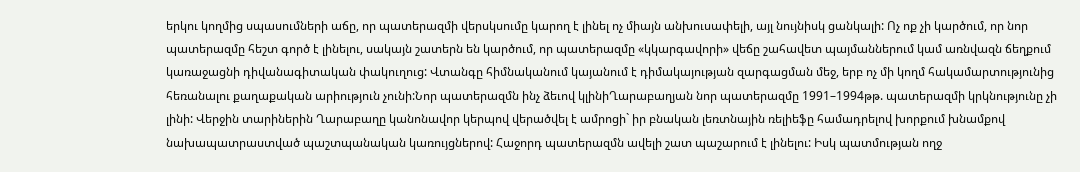երկու կողմից սպասումների աճը, որ պատերազմի վերսկսումը կարող է լինել ոչ միայն անխուսափելի, այլ նույնիսկ ցանկալի: Ոչ ոք չի կարծում, որ նոր պատերազմը հեշտ գործ է լինելու, սակայն շատերն են կարծում, որ պատերազմը «կկարգավորի» վեճը շահավետ պայմաններում կամ առնվազն ճեղքում կառաջացնի դիվանագիտական փակուղուց: Վտանգը հիմնականում կայանում է դիմակայության զարգացման մեջ, երբ ոչ մի կողմ հակամարտությունից հեռանալու քաղաքական արիություն չունի:Նոր պատերազմն ինչ ձեւով կլինիՂարաբաղյան նոր պատերազմը 1991–1994թթ. պատերազմի կրկնությունը չի լինի: Վերջին տարիներին Ղարաբաղը կանոնավոր կերպով վերածվել է ամրոցի` իր բնական լեռտնային ռելիեֆը համադրելով խորքում խնամքով նախապատրաստված պաշտպանական կառույցներով: Հաջորդ պատերազմն ավելի շատ պաշարում է լինելու: Իսկ պատմության ողջ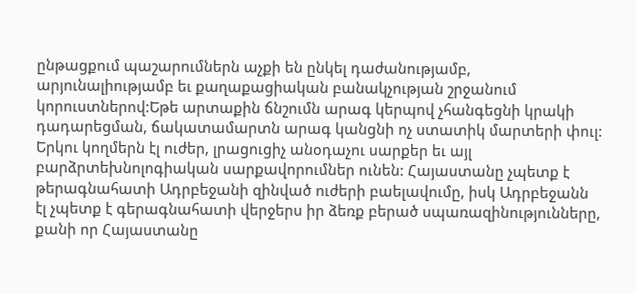ընթացքում պաշարումներն աչքի են ընկել դաժանությամբ, արյունալիությամբ եւ քաղաքացիական բանակչության շրջանում կորուստներով:Եթե արտաքին ճնշումն արագ կերպով չհանգեցնի կրակի դադարեցման, ճակատամարտն արագ կանցնի ոչ ստատիկ մարտերի փուլ: Երկու կողմերն էլ ուժեր, լրացուցիչ անօդաչու սարքեր եւ այլ բարձրտեխնոլոգիական սարքավորումներ ունեն: Հայաստանը չպետք է թերագնահատի Ադրբեջանի զինված ուժերի բաելավումը, իսկ Ադրբեջանն էլ չպետք է գերագնահատի վերջերս իր ձեռք բերած սպառազինությունները, քանի որ Հայաստանը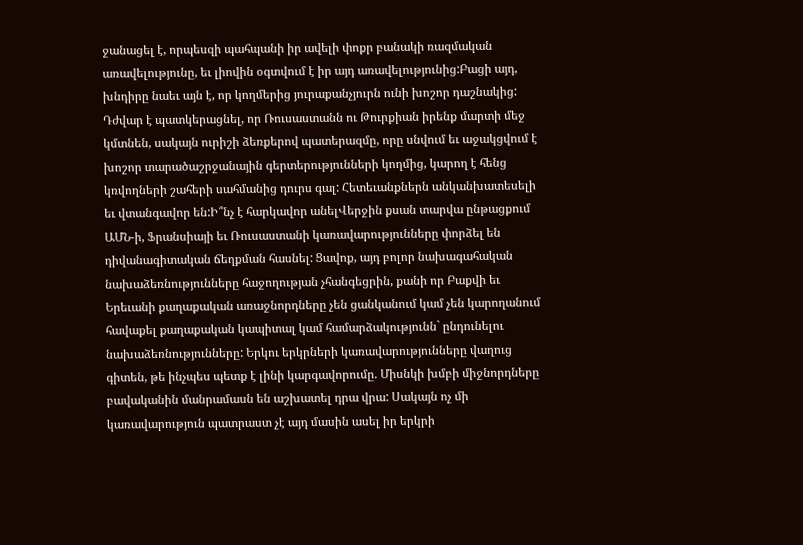ջանացել է, որպեսզի պահպանի իր ավելի փոքր բանակի ռազմական առավելությունը, եւ լիովին օգտվում է իր այդ առավելությունից:Բացի այդ, խնդիրը նաեւ այն է, որ կողմերից յուրաքանչյուրն ունի խոշոր դաշնակից: Դժվար է պատկերացնել, որ Ռուսաստանն ու Թուրքիան իրենք մարտի մեջ կմտնեն, սակայն ուրիշի ձեռքերով պատերազմը, որը սնվում եւ աջակցվում է խոշոր տարածաշրջանային գերտերությունների կողմից, կարող է հենց կռվողների շահերի սահմանից դուրս գալ: Հետեւանքներն անկանխատեսելի եւ վտանգավոր են:Ի՞նչ է հարկավոր անելՎերջին քսան տարվա ընթացքում ԱՄՆ-ի, Ֆրանսիայի եւ Ռուսաստանի կառավարությունները փորձել են դիվանագիտական ճեղքման հասնել: Ցավոք, այդ բոլոր նախագահական նախաձեռնությունները հաջողության չհանգեցրին, քանի որ Բաքվի եւ Երեւանի քաղաքական առաջնորդները չեն ցանկանում կամ չեն կարողանում հավաքել քաղաքական կապիտալ կամ համարձակությունն` ընդունելու նախաձեռնությունները: Երկու երկրների կառավարությունները վաղուց գիտեն, թե ինչպես պետք է լինի կարգավորումը. Միսնկի խմբի միջնորդները բավականին մանրամասն են աշխատել դրա վրա: Սակայն ոչ մի կառավարություն պատրաստ չէ այդ մասին ասել իր երկրի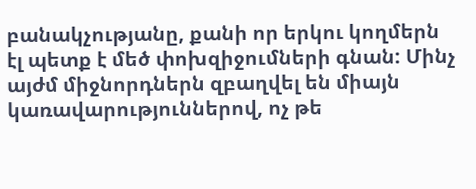բանակչությանը, քանի որ երկու կողմերն էլ պետք է մեծ փոխզիջումների գնան: Մինչ այժմ միջնորդներն զբաղվել են միայն կառավարություններով, ոչ թե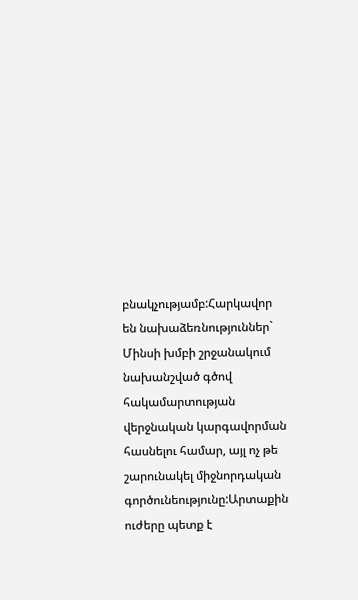բնակչությամբ:Հարկավոր են նախաձեռնություններ` Մինսի խմբի շրջանակում նախանշված գծով հակամարտության վերջնական կարգավորման հասնելու համար, այլ ոչ թե շարունակել միջնորդական գործունեությունը:Արտաքին ուժերը պետք է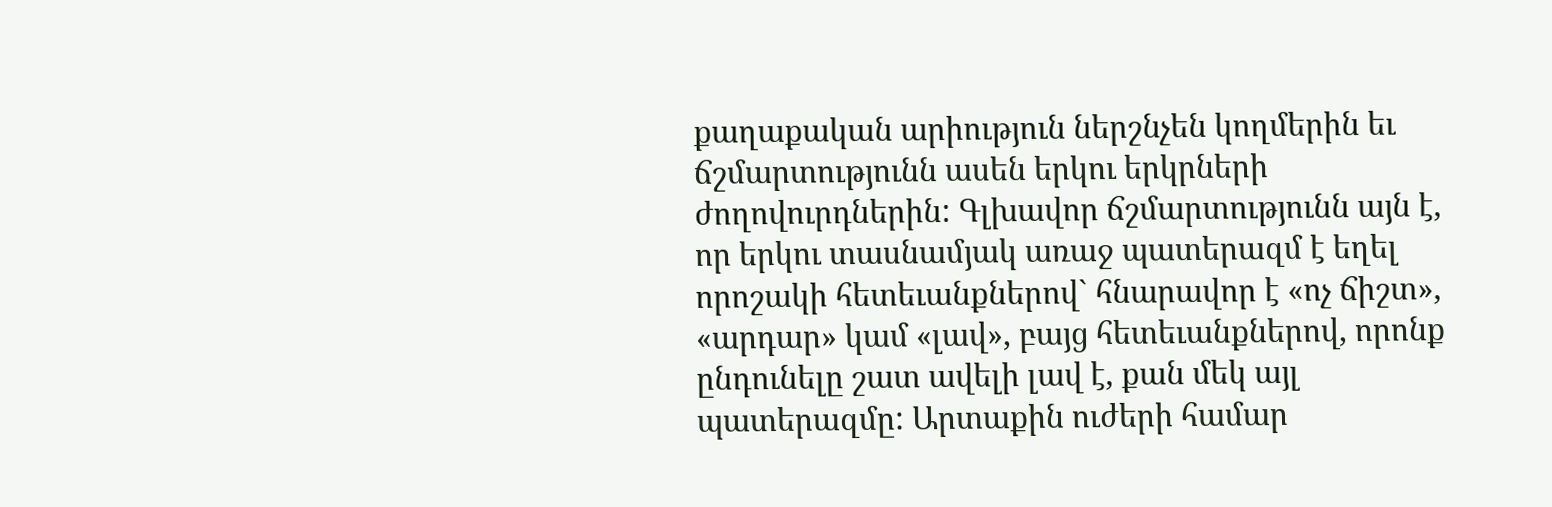քաղաքական արիություն ներշնչեն կողմերին եւ ճշմարտությունն ասեն երկու երկրների ժողովուրդներին: Գլխավոր ճշմարտությունն այն է, որ երկու տասնամյակ առաջ պատերազմ է եղել որոշակի հետեւանքներով` հնարավոր է «ոչ ճիշտ», «արդար» կամ «լավ», բայց հետեւանքներով, որոնք ընդունելը շատ ավելի լավ է, քան մեկ այլ պատերազմը: Արտաքին ուժերի համար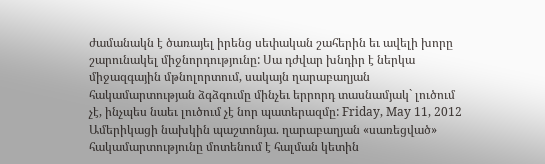ժամանակն է ծառայել իրենց սեփական շահերին եւ ավելի խորը շարունակել միջնորդությունը: Սա դժվար խնդիր է ներկա միջազգային մթնոլորտում, սակայն ղարաբաղյան հակամարտության ձգձգումը մինչեւ երրորդ տասնամյակ` լուծում չէ, ինչպես նաեւ լուծում չէ նոր պատերազմը: Friday, May 11, 2012
Ամերիկացի նախկին պաշտոնյա. ղարաբաղյան «սառեցված» հակամարտությունը մոտենում է հալման կետին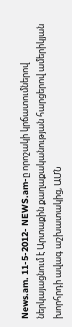News.am. 11-5-2012- NEWS.am-ը որոշակի կրճատումներով ներկայացնում է Արտաքին քաղաքականության հարցերով ամերիկյան խորհրդի ավագ աշխատակից, ԱՄՆ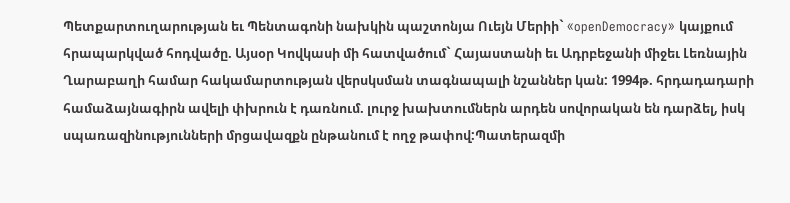Պետքարտուղարության եւ Պենտագոնի նախկին պաշտոնյա Ուեյն Մերիի` «openDemocracy» կայքում հրապարկված հոդվածը. Այսօր Կովկասի մի հատվածում` Հայաստանի եւ Ադրբեջանի միջեւ Լեռնային Ղարաբաղի համար հակամարտության վերսկսման տագնապալի նշաններ կան: 1994թ. հրդադադարի համաձայնագիրն ավելի փխրուն է դառնում. լուրջ խախտումներն արդեն սովորական են դարձել, իսկ սպառազինությունների մրցավազքն ընթանում է ողջ թափով:Պատերազմի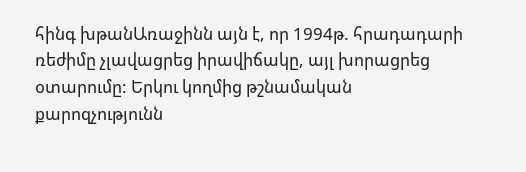հինգ խթանԱռաջինն այն է, որ 1994թ. հրադադարի ռեժիմը չլավացրեց իրավիճակը, այլ խորացրեց օտարումը: Երկու կողմից թշնամական քարոզչությունն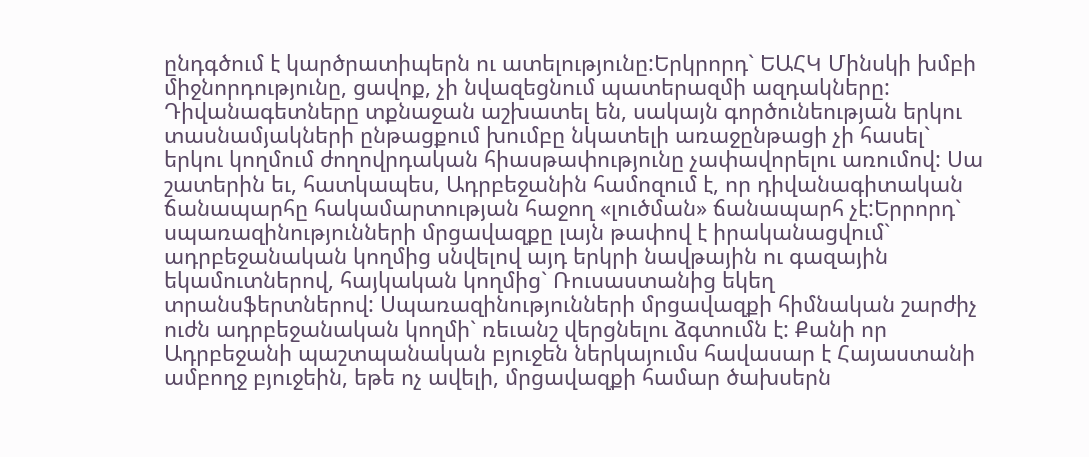ընդգծում է կարծրատիպերն ու ատելությունը:Երկրորդ` ԵԱՀԿ Մինսկի խմբի միջնորդությունը, ցավոք, չի նվազեցնում պատերազմի ազդակները: Դիվանագետները տքնաջան աշխատել են, սակայն գործունեության երկու տասնամյակների ընթացքում խումբը նկատելի առաջընթացի չի հասել` երկու կողմում ժողովրդական հիասթափությունը չափավորելու առումով: Սա շատերին եւ, հատկապես, Ադրբեջանին համոզում է, որ դիվանագիտական ճանապարհը հակամարտության հաջող «լուծման» ճանապարհ չէ:Երրորդ` սպառազինությունների մրցավազքը լայն թափով է իրականացվում` ադրբեջանական կողմից սնվելով այդ երկրի նավթային ու գազային եկամուտներով, հայկական կողմից` Ռուսաստանից եկեղ տրանսֆերտներով: Սպառազինությունների մրցավազքի հիմնական շարժիչ ուժն ադրբեջանական կողմի` ռեւանշ վերցնելու ձգտումն է: Քանի որ Ադրբեջանի պաշտպանական բյուջեն ներկայումս հավասար է Հայաստանի ամբողջ բյուջեին, եթե ոչ ավելի, մրցավազքի համար ծախսերն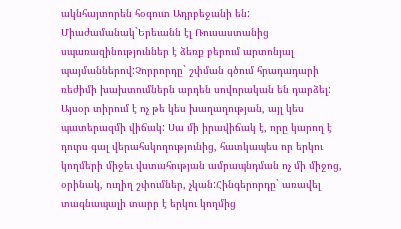ակնհայտորեն հօգուտ Ադրբեջանի են: Միաժամանակ`Երեւանն էլ Ռուսաստանից սպառազինություններ է ձեռք բերում արտոնյալ պայմաններով:Չորրորդը` շփման գծում հրադադարի ռեժիմի խախտումներն արդեն սովորական են դարձել: Այսօր տիրում է ոչ թե կես խաղաղության, այլ կես պատերազմի վիճակ: Սա մի իրավիճակ է, որը կարող է դուրս գալ վերահսկողությունից, հատկապես որ երկու կողմերի միջեւ վստահության ամրապնդման ոչ մի միջոց, օրինակ, ուղիղ շփումներ, չկան:Հինգերորդը` առավել տագնապալի տարր է երկու կողմից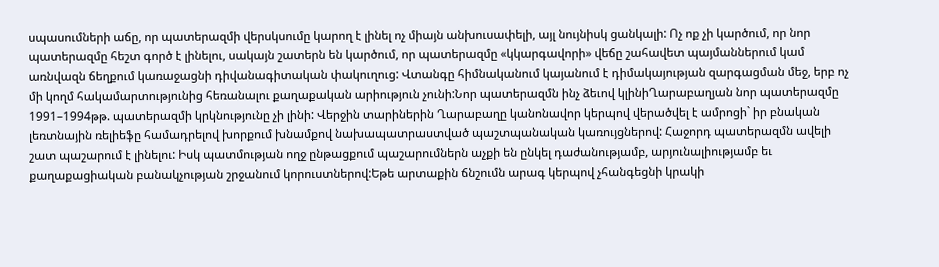սպասումների աճը, որ պատերազմի վերսկսումը կարող է լինել ոչ միայն անխուսափելի, այլ նույնիսկ ցանկալի: Ոչ ոք չի կարծում, որ նոր պատերազմը հեշտ գործ է լինելու, սակայն շատերն են կարծում, որ պատերազմը «կկարգավորի» վեճը շահավետ պայմաններում կամ առնվազն ճեղքում կառաջացնի դիվանագիտական փակուղուց: Վտանգը հիմնականում կայանում է դիմակայության զարգացման մեջ, երբ ոչ մի կողմ հակամարտությունից հեռանալու քաղաքական արիություն չունի:Նոր պատերազմն ինչ ձեւով կլինիՂարաբաղյան նոր պատերազմը 1991–1994թթ. պատերազմի կրկնությունը չի լինի: Վերջին տարիներին Ղարաբաղը կանոնավոր կերպով վերածվել է ամրոցի` իր բնական լեռտնային ռելիեֆը համադրելով խորքում խնամքով նախապատրաստված պաշտպանական կառույցներով: Հաջորդ պատերազմն ավելի շատ պաշարում է լինելու: Իսկ պատմության ողջ ընթացքում պաշարումներն աչքի են ընկել դաժանությամբ, արյունալիությամբ եւ քաղաքացիական բանակչության շրջանում կորուստներով:Եթե արտաքին ճնշումն արագ կերպով չհանգեցնի կրակի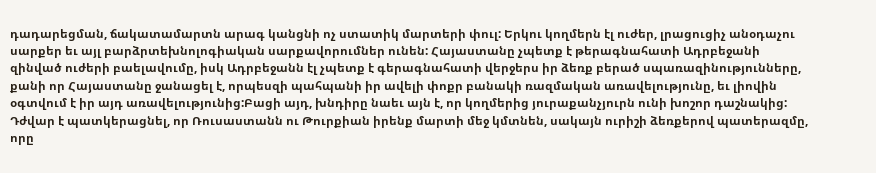դադարեցման, ճակատամարտն արագ կանցնի ոչ ստատիկ մարտերի փուլ: Երկու կողմերն էլ ուժեր, լրացուցիչ անօդաչու սարքեր եւ այլ բարձրտեխնոլոգիական սարքավորումներ ունեն: Հայաստանը չպետք է թերագնահատի Ադրբեջանի զինված ուժերի բաելավումը, իսկ Ադրբեջանն էլ չպետք է գերագնահատի վերջերս իր ձեռք բերած սպառազինությունները, քանի որ Հայաստանը ջանացել է, որպեսզի պահպանի իր ավելի փոքր բանակի ռազմական առավելությունը, եւ լիովին օգտվում է իր այդ առավելությունից:Բացի այդ, խնդիրը նաեւ այն է, որ կողմերից յուրաքանչյուրն ունի խոշոր դաշնակից: Դժվար է պատկերացնել, որ Ռուսաստանն ու Թուրքիան իրենք մարտի մեջ կմտնեն, սակայն ուրիշի ձեռքերով պատերազմը, որը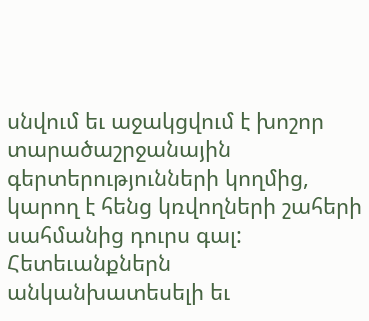սնվում եւ աջակցվում է խոշոր տարածաշրջանային գերտերությունների կողմից, կարող է հենց կռվողների շահերի սահմանից դուրս գալ: Հետեւանքներն անկանխատեսելի եւ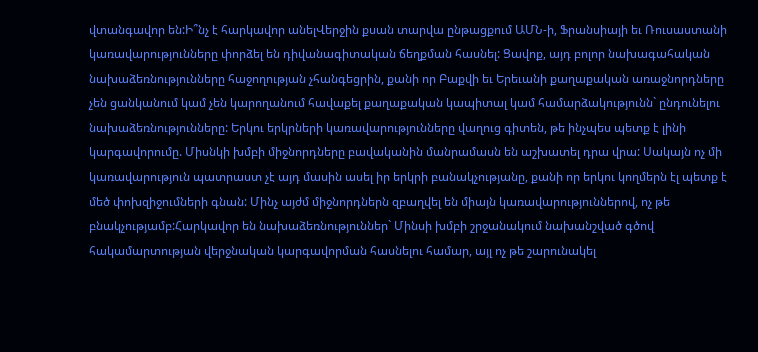վտանգավոր են:Ի՞նչ է հարկավոր անելՎերջին քսան տարվա ընթացքում ԱՄՆ-ի, Ֆրանսիայի եւ Ռուսաստանի կառավարությունները փորձել են դիվանագիտական ճեղքման հասնել: Ցավոք, այդ բոլոր նախագահական նախաձեռնությունները հաջողության չհանգեցրին, քանի որ Բաքվի եւ Երեւանի քաղաքական առաջնորդները չեն ցանկանում կամ չեն կարողանում հավաքել քաղաքական կապիտալ կամ համարձակությունն` ընդունելու նախաձեռնությունները: Երկու երկրների կառավարությունները վաղուց գիտեն, թե ինչպես պետք է լինի կարգավորումը. Միսնկի խմբի միջնորդները բավականին մանրամասն են աշխատել դրա վրա: Սակայն ոչ մի կառավարություն պատրաստ չէ այդ մասին ասել իր երկրի բանակչությանը, քանի որ երկու կողմերն էլ պետք է մեծ փոխզիջումների գնան: Մինչ այժմ միջնորդներն զբաղվել են միայն կառավարություններով, ոչ թե բնակչությամբ:Հարկավոր են նախաձեռնություններ` Մինսի խմբի շրջանակում նախանշված գծով հակամարտության վերջնական կարգավորման հասնելու համար, այլ ոչ թե շարունակել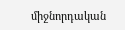միջնորդական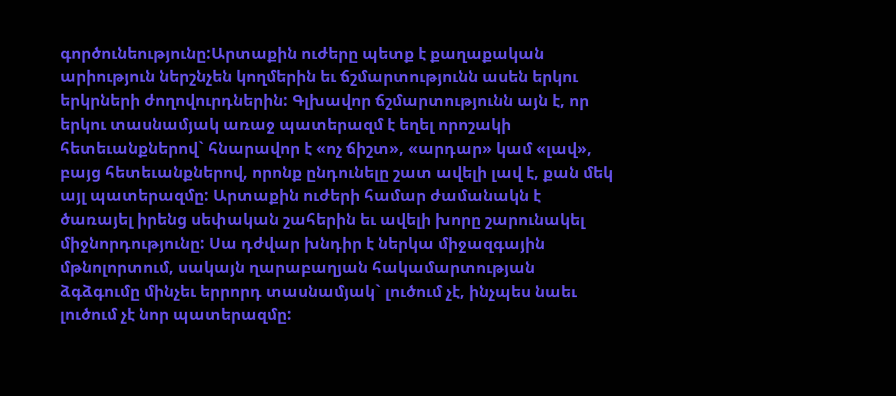գործունեությունը:Արտաքին ուժերը պետք է քաղաքական արիություն ներշնչեն կողմերին եւ ճշմարտությունն ասեն երկու երկրների ժողովուրդներին: Գլխավոր ճշմարտությունն այն է, որ երկու տասնամյակ առաջ պատերազմ է եղել որոշակի հետեւանքներով` հնարավոր է «ոչ ճիշտ», «արդար» կամ «լավ», բայց հետեւանքներով, որոնք ընդունելը շատ ավելի լավ է, քան մեկ այլ պատերազմը: Արտաքին ուժերի համար ժամանակն է ծառայել իրենց սեփական շահերին եւ ավելի խորը շարունակել միջնորդությունը: Սա դժվար խնդիր է ներկա միջազգային մթնոլորտում, սակայն ղարաբաղյան հակամարտության ձգձգումը մինչեւ երրորդ տասնամյակ` լուծում չէ, ինչպես նաեւ լուծում չէ նոր պատերազմը: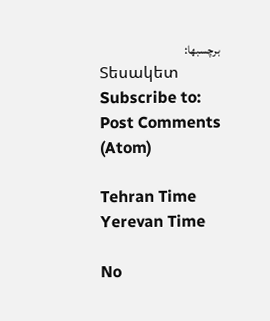برچسبها:
Տեսակետ
Subscribe to:
Post Comments (Atom)

Tehran Time
Yerevan Time

No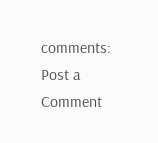comments:
Post a Comment